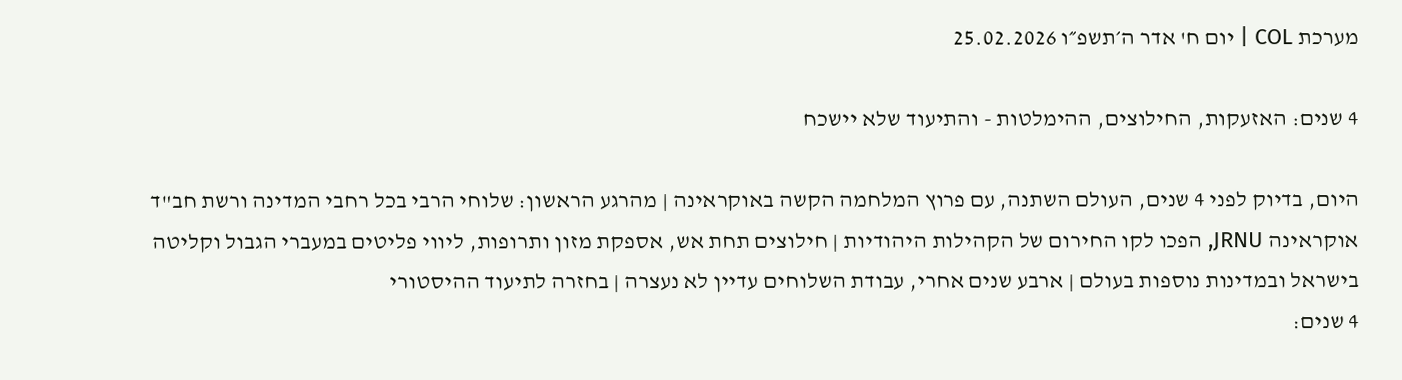מערכת COL | יום ח' אדר ה׳תשפ״ו 25.02.2026

4 שנים: האזעקות, החילוצים, ההימלטות - והתיעוד שלא יישכח

היום, בדיוק לפני 4 שנים, העולם השתנה, עם פרוץ המלחמה הקשה באוקראינה | מהרגע הראשון: שלוחי הרבי בכל רחבי המדינה ורשת חב"ד אוקראינה JRNU, הפכו לקו החירום של הקהילות היהודיות | חילוצים תחת אש, אספקת מזון ותרופות, ליווי פליטים במעברי הגבול וקליטה בישראל ובמדינות נוספות בעולם | ארבע שנים אחרי, עבודת השלוחים עדיין לא נעצרה | בחזרה לתיעוד ההיסטורי
4 שנים: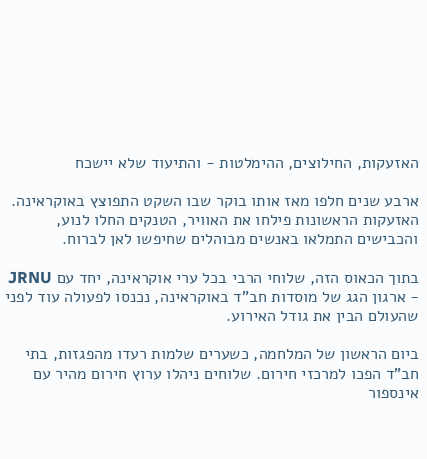האזעקות, החילוצים, ההימלטות - והתיעוד שלא יישכח

ארבע שנים חלפו מאז אותו בוקר שבו השקט התפוצץ באוקראינה. האזעקות הראשונות פילחו את האוויר, הטנקים החלו לנוע, והכבישים התמלאו באנשים מבוהלים שחיפשו לאן לברוח.

בתוך הכאוס הזה, שלוחי הרבי בכל ערי אוקראינה, יחד עם JRNU - ארגון הגג של מוסדות חב"ד באוקראינה, נכנסו לפעולה עוד לפני שהעולם הבין את גודל האירוע.

ביום הראשון של המלחמה, כשערים שלמות רעדו מהפגזות, בתי חב"ד הפכו למרכזי חירום. שלוחים ניהלו ערוץ חירום מהיר עם אינספור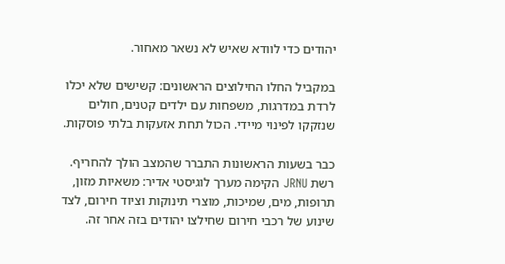יהודים כדי לוודא שאיש לא נשאר מאחור.

במקביל החלו החילוצים הראשונים: קשישים שלא יכלו לרדת במדרגות, משפחות עם ילדים קטנים, חולים שנזקקו לפינוי מיידי. הכול תחת אזעקות בלתי פוסקות.

כבר בשעות הראשונות התברר שהמצב הולך להחריף. רשת JRNU הקימה מערך לוגיסטי אדיר: משאיות מזון, תרופות, מים, שמיכות, מוצרי תינוקות וציוד חירום, לצד שינוע של רכבי חירום שחילצו יהודים בזה אחר זה.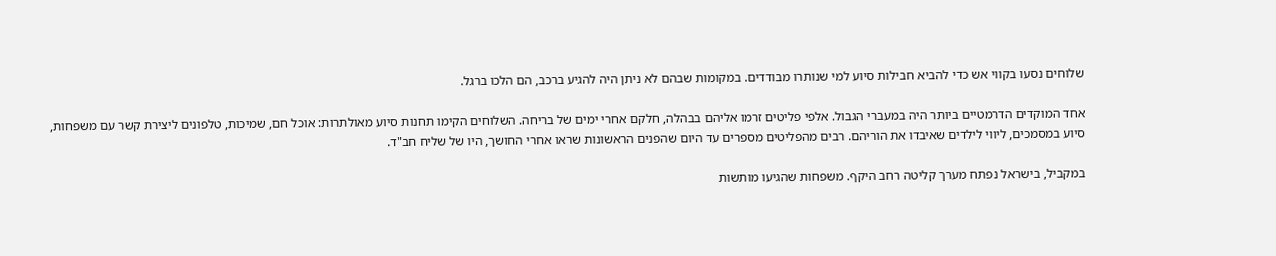שלוחים נסעו בקווי אש כדי להביא חבילות סיוע למי שנותרו מבודדים. במקומות שבהם לא ניתן היה להגיע ברכב, הם הלכו ברגל.

אחד המוקדים הדרמטיים ביותר היה במעברי הגבול. אלפי פליטים זרמו אליהם בבהלה, חלקם אחרי ימים של בריחה. השלוחים הקימו תחנות סיוע מאולתרות: אוכל חם, שמיכות, טלפונים ליצירת קשר עם משפחות, סיוע במסמכים, ליווי לילדים שאיבדו את הוריהם. רבים מהפליטים מספרים עד היום שהפנים הראשונות שראו אחרי החושך, היו של שליח חב"ד.

במקביל, בישראל נפתח מערך קליטה רחב היקף. משפחות שהגיעו מותשות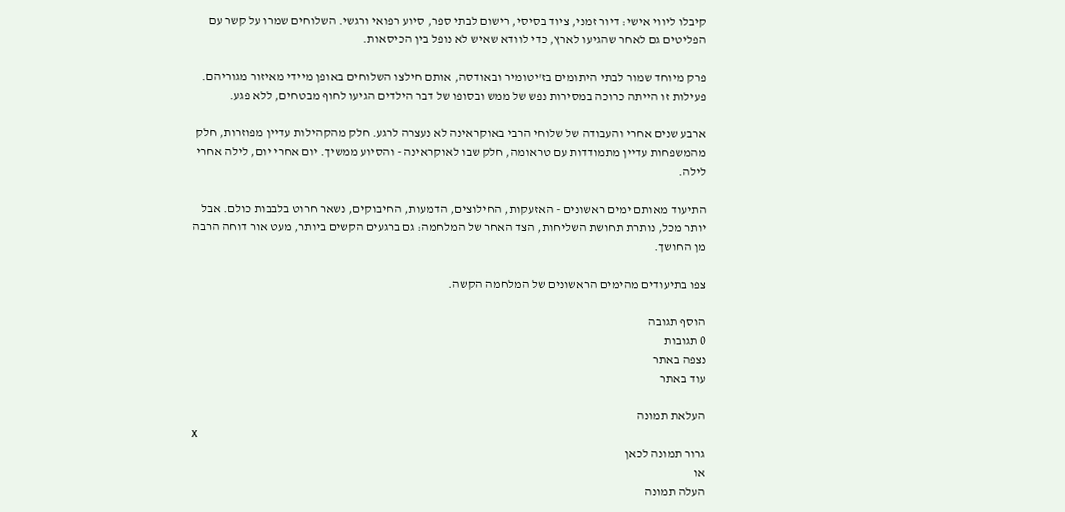קיבלו ליווי אישי: דיור זמני, ציוד בסיסי, רישום לבתי ספר, סיוע רפואי ורגשי. השלוחים שמרו על קשר עם הפליטים גם לאחר שהגיעו לארץ, כדי לוודא שאיש לא נופל בין הכיסאות.

פרק מיוחד שמור לבתי היתומים בז'יטומיר ובאודסה, אותם חילצו השלוחים באופן מיידי מאיזור מגוריהם. פעילות זו הייתה כרוכה במסירות נפש של ממש ובסופו של דבר הילדים הגיעו לחוף מבטחים, ללא פגע.

ארבע שנים אחרי והעבודה של שלוחי הרבי באוקראינה לא נעצרה לרגע. חלק מהקהילות עדיין מפוזרות, חלק מהמשפחות עדיין מתמודדות עם טראומה, חלק שבו לאוקראינה - והסיוע ממשיך. יום אחרי יום, לילה אחרי לילה.

התיעוד מאותם ימים ראשונים - האזעקות, החילוצים, הדמעות, החיבוקים, נשאר חרוט בלבבות כולם. אבל יותר מכל, נותרת תחושת השליחות, הצד האחר של המלחמה: גם ברגעים הקשים ביותר, מעט אור דוחה הרבה מן החושך.

צפו בתיעודים מהימים הראשונים של המלחמה הקשה.

הוסף תגובה
0 תגובות
נצפה באתר
עוד באתר

העלאת תמונה
x
גרור תמונה לכאן
או
העלה תמונה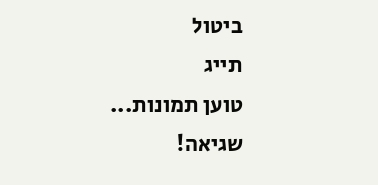ביטול
תייג
טוען תמונות...
שגיאה!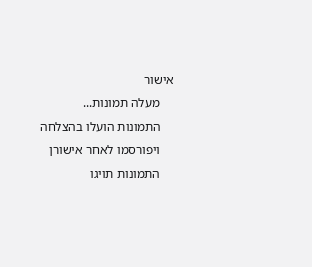אישור
    מעלה תמונות...
    התמונות הועלו בהצלחה
    ויפורסמו לאחר אישורן
    התמונות תויגו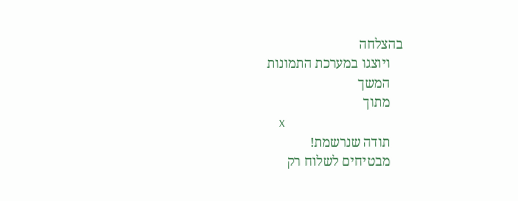בהצלחה
    ויוצגו במערכת התמונות
    המשך
    מתוך
    x
    תודה שנרשמת!
    מבטיחים לשלוח רק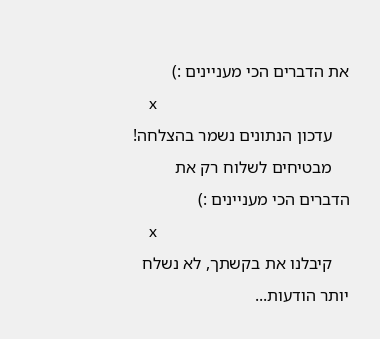את הדברים הכי מעניינים :)
    x
    עדכון הנתונים נשמר בהצלחה!
    מבטיחים לשלוח רק את הדברים הכי מעניינים :)
    x
    קיבלנו את בקשתך, לא נשלח יותר הודעות...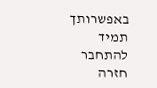באפשרותך תמיד להתחבר חזרה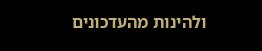ולהינות מהעדכונים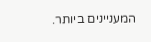המעניינים ביותר.